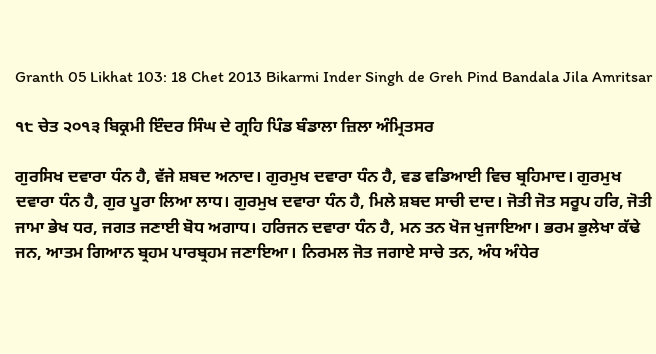Granth 05 Likhat 103: 18 Chet 2013 Bikarmi Inder Singh de Greh Pind Bandala Jila Amritsar

੧੮ ਚੇਤ ੨੦੧੩ ਬਿਕ੍ਰਮੀ ਇੰਦਰ ਸਿੰਘ ਦੇ ਗ੍ਰਹਿ ਪਿੰਡ ਬੰਡਾਲਾ ਜ਼ਿਲਾ ਅੰਮ੍ਰਿਤਸਰ

ਗੁਰਸਿਖ ਦਵਾਰਾ ਧੰਨ ਹੈ, ਵੱਜੇ ਸ਼ਬਦ ਅਨਾਦ। ਗੁਰਮੁਖ ਦਵਾਰਾ ਧੰਨ ਹੈ, ਵਡ ਵਡਿਆਈ ਵਿਚ ਬ੍ਰਹਿਮਾਦ। ਗੁਰਮੁਖ ਦਵਾਰਾ ਧੰਨ ਹੈ, ਗੁਰ ਪੂਰਾ ਲਿਆ ਲਾਧ। ਗੁਰਮੁਖ ਦਵਾਰਾ ਧੰਨ ਹੈ, ਮਿਲੇ ਸ਼ਬਦ ਸਾਚੀ ਦਾਦ। ਜੋਤੀ ਜੋਤ ਸਰੂਪ ਹਰਿ, ਜੋਤੀ ਜਾਮਾ ਭੇਖ ਧਰ, ਜਗਤ ਜਣਾਈ ਬੋਧ ਅਗਾਧ। ਹਰਿਜਨ ਦਵਾਰਾ ਧੰਨ ਹੈ, ਮਨ ਤਨ ਖੋਜ ਖੁਜਾਇਆ। ਭਰਮ ਭੁਲੇਖਾ ਕੱਢੇ ਜਨ, ਆਤਮ ਗਿਆਨ ਬ੍ਰਹਮ ਪਾਰਬ੍ਰਹਮ ਜਣਾਇਆ। ਨਿਰਮਲ ਜੋਤ ਜਗਾਏ ਸਾਚੇ ਤਨ, ਅੰਧ ਅੰਧੇਰ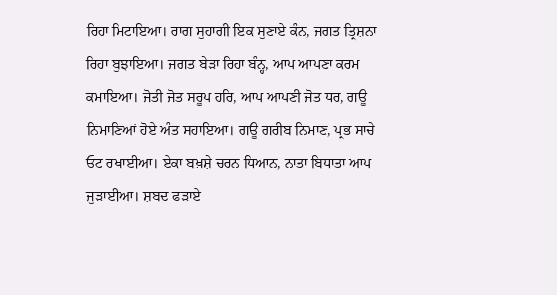ਰਿਹਾ ਮਿਟਾਇਆ। ਰਾਗ ਸੁਹਾਗੀ ਇਕ ਸੁਣਾਏ ਕੰਨ, ਜਗਤ ਤ੍ਰਿਸ਼ਨਾ ਰਿਹਾ ਬੁਝਾਇਆ। ਜਗਤ ਬੇੜਾ ਰਿਹਾ ਬੰਨ੍ਹ, ਆਪ ਆਪਣਾ ਕਰਮ ਕਮਾਇਆ। ਜੋਤੀ ਜੋਤ ਸਰੂਪ ਹਰਿ, ਆਪ ਆਪਣੀ ਜੋਤ ਧਰ, ਗਊ ਨਿਮਾਣਿਆਂ ਹੋਏ ਅੰਤ ਸਹਾਇਆ। ਗਊ ਗਰੀਬ ਨਿਮਾਣ, ਪ੍ਰਭ ਸਾਚੇ ਓਟ ਰਖਾਈਆ। ਏਕਾ ਬਖ਼ਸ਼ੇ ਚਰਨ ਧਿਆਨ, ਨਾਤਾ ਬਿਧਾਤਾ ਆਪ ਜੁੜਾਈਆ। ਸ਼ਬਦ ਫੜਾਏ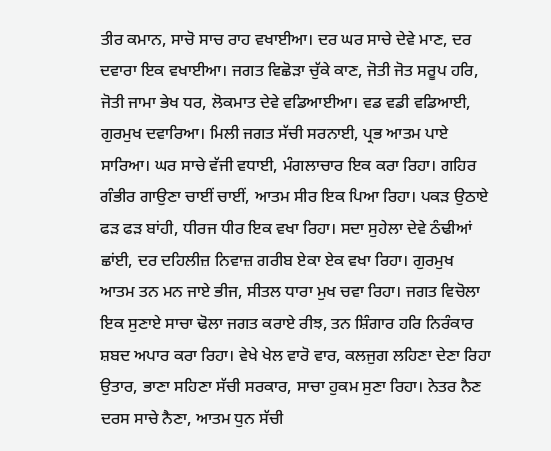ਤੀਰ ਕਮਾਨ, ਸਾਚੋ ਸਾਚ ਰਾਹ ਵਖਾਈਆ। ਦਰ ਘਰ ਸਾਚੇ ਦੇਵੇ ਮਾਣ, ਦਰ ਦਵਾਰਾ ਇਕ ਵਖਾਈਆ। ਜਗਤ ਵਿਛੋੜਾ ਚੁੱਕੇ ਕਾਣ, ਜੋਤੀ ਜੋਤ ਸਰੂਪ ਹਰਿ, ਜੋਤੀ ਜਾਮਾ ਭੇਖ ਧਰ, ਲੋਕਮਾਤ ਦੇਵੇ ਵਡਿਆਈਆ। ਵਡ ਵਡੀ ਵਡਿਆਈ, ਗੁਰਮੁਖ ਦਵਾਰਿਆ। ਮਿਲੀ ਜਗਤ ਸੱਚੀ ਸਰਨਾਈ, ਪ੍ਰਭ ਆਤਮ ਪਾਏ ਸਾਰਿਆ। ਘਰ ਸਾਚੇ ਵੱਜੀ ਵਧਾਈ, ਮੰਗਲਾਚਾਰ ਇਕ ਕਰਾ ਰਿਹਾ। ਗਹਿਰ ਗੰਭੀਰ ਗਾਉਣਾ ਚਾਈਂ ਚਾਈਂ, ਆਤਮ ਸੀਰ ਇਕ ਪਿਆ ਰਿਹਾ। ਪਕੜ ਉਠਾਏ ਫੜ ਫੜ ਬਾਂਹੀ, ਧੀਰਜ ਧੀਰ ਇਕ ਵਖਾ ਰਿਹਾ। ਸਦਾ ਸੁਹੇਲਾ ਦੇਵੇ ਠੰਢੀਆਂ ਛਾਂਈ, ਦਰ ਦਹਿਲੀਜ਼ ਨਿਵਾਜ਼ ਗਰੀਬ ਏਕਾ ਏਕ ਵਖਾ ਰਿਹਾ। ਗੁਰਮੁਖ ਆਤਮ ਤਨ ਮਨ ਜਾਏ ਭੀਜ, ਸੀਤਲ ਧਾਰਾ ਮੁਖ ਚਵਾ ਰਿਹਾ। ਜਗਤ ਵਿਚੋਲਾ ਇਕ ਸੁਣਾਏ ਸਾਚਾ ਢੋਲਾ ਜਗਤ ਕਰਾਏ ਰੀਝ, ਤਨ ਸ਼ਿੰਗਾਰ ਹਰਿ ਨਿਰੰਕਾਰ ਸ਼ਬਦ ਅਪਾਰ ਕਰਾ ਰਿਹਾ। ਵੇਖੇ ਖੇਲ ਵਾਰੋ ਵਾਰ, ਕਲਜੁਗ ਲਹਿਣਾ ਦੇਣਾ ਰਿਹਾ ਉਤਾਰ, ਭਾਣਾ ਸਹਿਣਾ ਸੱਚੀ ਸਰਕਾਰ, ਸਾਚਾ ਹੁਕਮ ਸੁਣਾ ਰਿਹਾ। ਨੇਤਰ ਨੈਣ ਦਰਸ ਸਾਚੇ ਨੈਣਾ, ਆਤਮ ਧੁਨ ਸੱਚੀ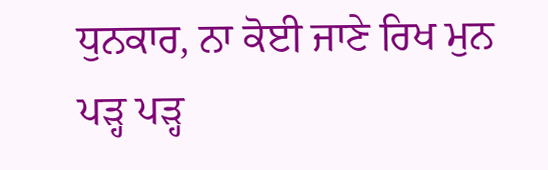ਧੁਨਕਾਰ, ਨਾ ਕੋਈ ਜਾਣੇ ਰਿਖ ਮੁਨ ਪੜ੍ਹ ਪੜ੍ਹ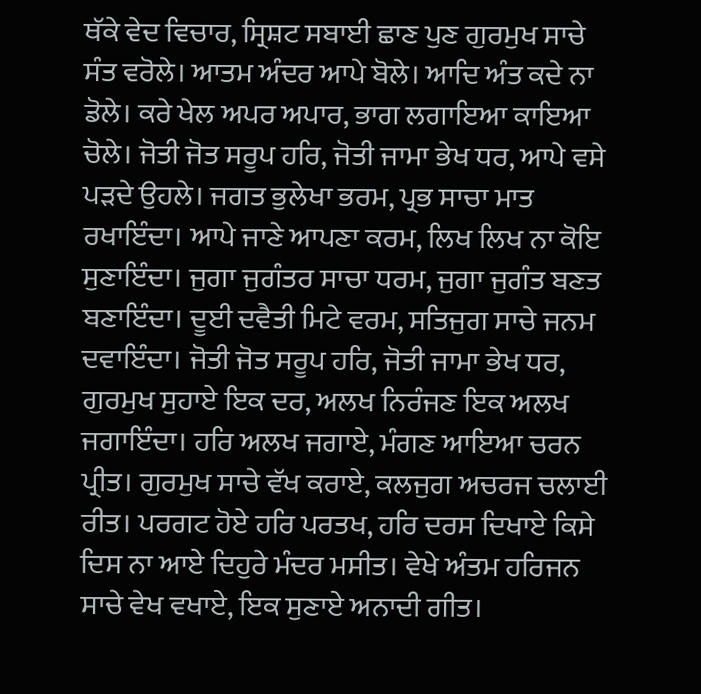ਥੱਕੇ ਵੇਦ ਵਿਚਾਰ, ਸ੍ਰਿਸ਼ਟ ਸਬਾਈ ਛਾਣ ਪੁਣ ਗੁਰਮੁਖ ਸਾਚੇ ਸੰਤ ਵਰੋਲੇ। ਆਤਮ ਅੰਦਰ ਆਪੇ ਬੋਲੇ। ਆਦਿ ਅੰਤ ਕਦੇ ਨਾ ਡੋਲੇ। ਕਰੇ ਖੇਲ ਅਪਰ ਅਪਾਰ, ਭਾਗ ਲਗਾਇਆ ਕਾਇਆ ਚੋਲੇ। ਜੋਤੀ ਜੋਤ ਸਰੂਪ ਹਰਿ, ਜੋਤੀ ਜਾਮਾ ਭੇਖ ਧਰ, ਆਪੇ ਵਸੇ ਪੜਦੇ ਉਹਲੇ। ਜਗਤ ਭੁਲੇਖਾ ਭਰਮ, ਪ੍ਰਭ ਸਾਚਾ ਮਾਤ ਰਖਾਇੰਦਾ। ਆਪੇ ਜਾਣੇ ਆਪਣਾ ਕਰਮ, ਲਿਖ ਲਿਖ ਨਾ ਕੋਇ ਸੁਣਾਇੰਦਾ। ਜੁਗਾ ਜੁਗੰਤਰ ਸਾਚਾ ਧਰਮ, ਜੁਗਾ ਜੁਗੰਤ ਬਣਤ ਬਣਾਇੰਦਾ। ਦੂਈ ਦਵੈਤੀ ਮਿਟੇ ਵਰਮ, ਸਤਿਜੁਗ ਸਾਚੇ ਜਨਮ ਦਵਾਇੰਦਾ। ਜੋਤੀ ਜੋਤ ਸਰੂਪ ਹਰਿ, ਜੋਤੀ ਜਾਮਾ ਭੇਖ ਧਰ, ਗੁਰਮੁਖ ਸੁਹਾਏ ਇਕ ਦਰ, ਅਲਖ ਨਿਰੰਜਣ ਇਕ ਅਲਖ ਜਗਾਇੰਦਾ। ਹਰਿ ਅਲਖ ਜਗਾਏ, ਮੰਗਣ ਆਇਆ ਚਰਨ ਪ੍ਰੀਤ। ਗੁਰਮੁਖ ਸਾਚੇ ਵੱਖ ਕਰਾਏ, ਕਲਜੁਗ ਅਚਰਜ ਚਲਾਈ ਰੀਤ। ਪਰਗਟ ਹੋਏ ਹਰਿ ਪਰਤਖ, ਹਰਿ ਦਰਸ ਦਿਖਾਏ ਕਿਸੇ ਦਿਸ ਨਾ ਆਏ ਦਿਹੁਰੇ ਮੰਦਰ ਮਸੀਤ। ਵੇਖੇ ਅੰਤਮ ਹਰਿਜਨ ਸਾਚੇ ਵੇਖ ਵਖਾਏ, ਇਕ ਸੁਣਾਏ ਅਨਾਦੀ ਗੀਤ।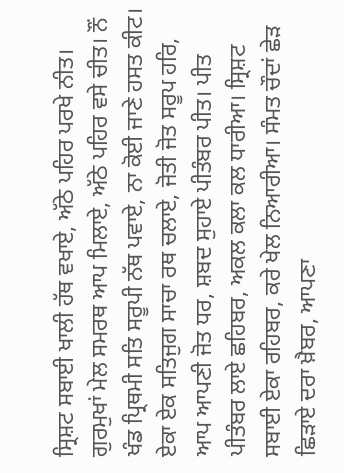ਸ੍ਰਿਸ਼ਟ ਸਬਾਈ ਖਾਲੀ ਹੱਥ ਵਖਾਏ, ਅੱਠੇ ਪਹਿਰ ਪਰਖੇ ਨੀਤ। ਗੁਰਮੁਖਾਂ ਮੇਲ ਸਮਰਥ ਆਪ ਮਿਲਾਏ, ਅੱਠੇ ਪਹਿਰ ਵਸੇ ਚੀਤ। ਨੌਂ ਖੰਡ ਪ੍ਰਿਥਮੀ ਸਤਿ ਸਰੂਪੀ ਨੱਥ ਪਵਾਏ, ਨਾ ਕੋਈ ਜਾਣੇ ਹਸਤ ਕੀਟ। ਏਕਾ ਏਕ ਸਤਿਜੁਗ ਸਾਚਾ ਰਥ ਚਲਾਏ, ਜੋਤੀ ਜੋਤ ਸਰੂਪ ਹਰਿ, ਆਪ ਆਪਣੀ ਜੋਤ ਧਰ, ਸ਼ਬਦ ਸੁਹਾਏ ਪੀਤੰਬਰ ਪੀਤ। ਪੀਤ ਪੀਤੰਬਰ ਲਾਏ ਛਹਿਬਰ, ਅਕਲ ਕਲਾ ਕਲ ਧਾਰੀਆ। ਸ੍ਰਿਸ਼ਟ ਸਬਾਈ ਏਕਾ ਰਹਿਬਰ, ਕਰੇ ਖੇਲ ਨਿਆਰੀਆ। ਸੰਮਤ ਚੌਦਾਂ ਛੇੜ ਛਿੜਾਏ ਦਰਾ ਖ਼ੈਬਰ, ਆਪਣਾ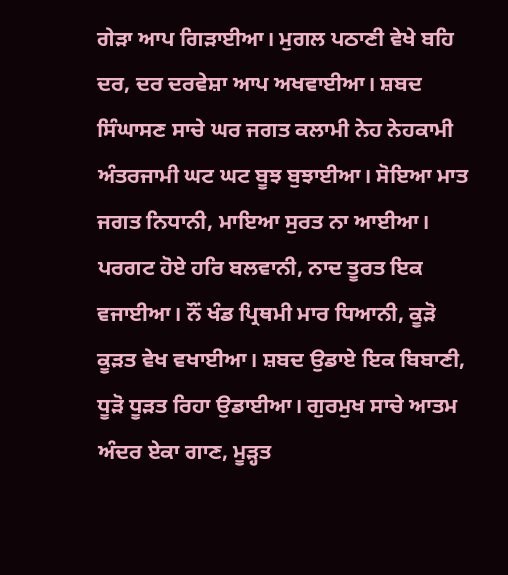ਗੇੜਾ ਆਪ ਗਿੜਾਈਆ। ਮੁਗਲ ਪਠਾਣੀ ਵੇਖੇ ਬਹਿ ਦਰ, ਦਰ ਦਰਵੇਸ਼ਾ ਆਪ ਅਖਵਾਈਆ। ਸ਼ਬਦ ਸਿੰਘਾਸਣ ਸਾਚੇ ਘਰ ਜਗਤ ਕਲਾਮੀ ਨੇਹ ਨੇਹਕਾਮੀ ਅੰਤਰਜਾਮੀ ਘਟ ਘਟ ਬੂਝ ਬੁਝਾਈਆ। ਸੋਇਆ ਮਾਤ ਜਗਤ ਨਿਧਾਨੀ, ਮਾਇਆ ਸੁਰਤ ਨਾ ਆਈਆ। ਪਰਗਟ ਹੋਏ ਹਰਿ ਬਲਵਾਨੀ, ਨਾਦ ਤੂਰਤ ਇਕ ਵਜਾਈਆ। ਨੌਂ ਖੰਡ ਪ੍ਰਿਥਮੀ ਮਾਰ ਧਿਆਨੀ, ਕੂੜੋ ਕੂੜਤ ਵੇਖ ਵਖਾਈਆ। ਸ਼ਬਦ ਉਡਾਏ ਇਕ ਬਿਬਾਣੀ, ਧੂੜੋ ਧੂੜਤ ਰਿਹਾ ਉਡਾਈਆ। ਗੁਰਮੁਖ ਸਾਚੇ ਆਤਮ ਅੰਦਰ ਏਕਾ ਗਾਣ, ਮੂੜ੍ਹਤ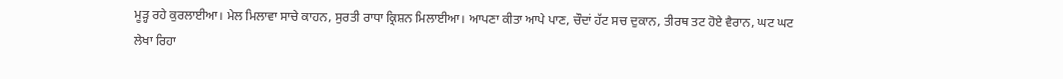ਮੂੜ੍ਹ ਰਹੇ ਕੁਰਲਾਈਆ। ਮੇਲ ਮਿਲਾਵਾ ਸਾਚੇ ਕਾਹਨ, ਸੁਰਤੀ ਰਾਧਾ ਕ੍ਰਿਸ਼ਨ ਮਿਲਾਈਆ। ਆਪਣਾ ਕੀਤਾ ਆਪੇ ਪਾਣ, ਚੌਦਾਂ ਹੱਟ ਸਚ ਦੁਕਾਨ, ਤੀਰਥ ਤਟ ਹੋਏ ਵੈਰਾਨ, ਘਟ ਘਟ ਲੇਖਾ ਰਿਹਾ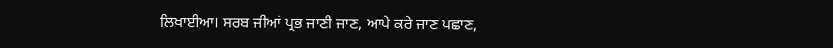ਲਿਖਾਈਆ। ਸਰਬ ਜੀਆਂ ਪ੍ਰਭ ਜਾਣੀ ਜਾਣ, ਆਪੇ ਕਰੇ ਜਾਣ ਪਛਾਣ,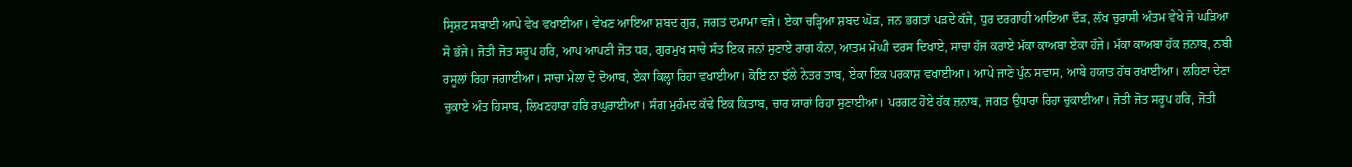ਸ੍ਰਿਸ਼ਟ ਸਬਾਈ ਆਪੇ ਵੇਖ ਵਖਾਈਆ। ਵੇਖਣ ਆਇਆ ਸ਼ਬਦ ਗੁਰ, ਜਗਤ ਦਮਾਮਾ ਵਜੇ। ਏਕਾ ਚੜ੍ਹਿਆ ਸ਼ਬਦ ਘੋੜ, ਜਨ ਭਗਤਾਂ ਪੜਦੇ ਕੱਜੇ, ਧੁਰ ਦਰਗਾਹੀ ਆਇਆ ਦੌੜ, ਲੱਖ ਚੁਰਾਸੀ ਅੰਤਮ ਵੇਖੇ ਜੋ ਘੜਿਆ ਸੋ ਭੱਜੇ। ਜੋਤੀ ਜੋਤ ਸਰੂਪ ਹਰਿ, ਆਪ ਆਪਣੀ ਜੋਤ ਧਰ, ਗੁਰਮੁਖ ਸਾਚੇ ਸੰਤ ਇਕ ਜਨਾਂ ਸੁਣਾਏ ਰਾਗ ਕੰਨਾ, ਆਤਮ ਮੋਘੀ ਦਰਸ ਦਿਖਾਏ, ਸਾਚਾ ਹੱਜ ਕਰਾਏ ਮੱਕਾ ਕਾਅਬਾ ਏਕਾ ਹੱਜੇ। ਮੱਕਾ ਕਾਅਬਾ ਹੱਕ ਜ਼ਨਾਬ, ਨਬੀ ਰਸੂਲਾਂ ਰਿਹਾ ਜਗਾਈਆ। ਸਾਚਾ ਮੇਲਾ ਦੋ ਦੋਆਬ, ਏਕਾ ਕਿਲ੍ਹਾ ਰਿਹਾ ਵਖਾਈਆ। ਕੋਇ ਨਾ ਝੱਲੇ ਨੇਤਰ ਤਾਬ, ਏਕਾ ਇਕ ਪਰਕਾਸ਼ ਵਖਾਈਆ। ਆਪੇ ਜਾਣੇ ਪੁੰਨ ਸਵਾਸ, ਆਬੇ ਹਯਾਤ ਹੱਥ ਰਖਾਈਆ। ਲਹਿਣਾ ਦੇਣਾ ਚੁਕਾਏ ਅੰਤ ਹਿਸਾਬ, ਲਿਖਣਹਾਰਾ ਹਰਿ ਰਘੁਰਾਈਆ। ਸੰਗ ਮੁਹੰਮਦ ਕੱਢੇ ਇਕ ਕਿਤਾਬ, ਚਾਰ ਯਾਰਾਂ ਰਿਹਾ ਸੁਣਾਈਆ। ਪਰਗਟ ਹੋਏ ਹੱਕ ਜ਼ਨਾਬ, ਜਗਤ ਉਧਾਰਾ ਰਿਹਾ ਚੁਕਾਈਆ। ਜੋਤੀ ਜੋਤ ਸਰੂਪ ਹਰਿ, ਜੋਤੀ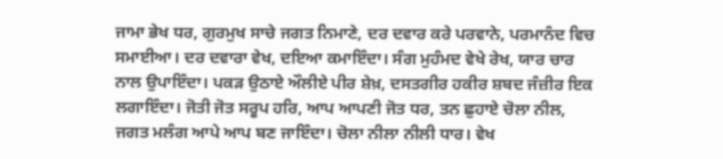ਜਾਮਾ ਭੇਖ ਧਰ, ਗੁਰਮੁਖ ਸਾਚੇ ਜਗਤ ਨਿਮਾਣੇ, ਦਰ ਦਵਾਰ ਕਰੇ ਪਰਵਾਨੇ, ਪਰਮਾਨੰਦ ਵਿਚ ਸਮਾਈਆ। ਦਰ ਦਵਾਰਾ ਵੇਖ, ਦਇਆ ਕਮਾਇੰਦਾ। ਸੰਗ ਮੁਹੰਮਦ ਵੇਖੇ ਰੇਖ, ਯਾਰ ਚਾਰ ਨਾਲ ਉਪਾਇੰਦਾ। ਪਕੜ ਉਠਾਏ ਔਲੀਏ ਪੀਰ ਸ਼ੇਖ਼, ਦਸਤਗੀਰ ਹਕੀਰ ਸ਼ਬਦ ਜੰਜ਼ੀਰ ਇਕ ਲਗਾਇੰਦਾ। ਜੋਤੀ ਜੋਤ ਸਰੂਪ ਹਰਿ, ਆਪ ਆਪਣੀ ਜੋਤ ਧਰ, ਤਨ ਛੁਹਾਏ ਚੋਲਾ ਨੀਲ, ਜਗਤ ਮਲੰਗ ਆਪੇ ਆਪ ਬਣ ਜਾਇੰਦਾ। ਚੋਲਾ ਨੀਲਾ ਨੀਲੀ ਧਾਰ। ਵੇਖ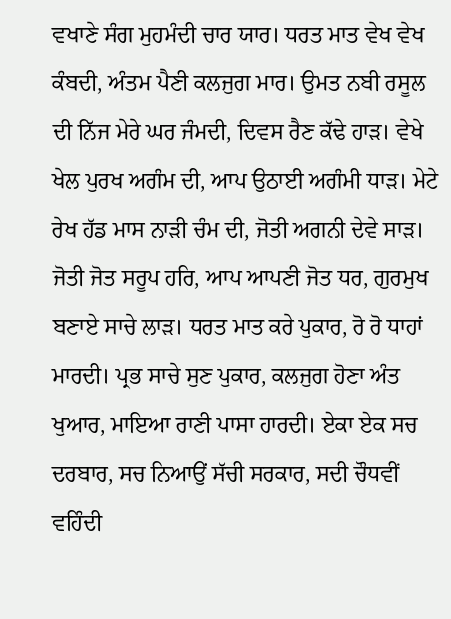ਵਖਾਣੇ ਸੰਗ ਮੁਹਮੰਦੀ ਚਾਰ ਯਾਰ। ਧਰਤ ਮਾਤ ਵੇਖ ਵੇਖ ਕੰਬਦੀ, ਅੰਤਮ ਪੈਣੀ ਕਲਜੁਗ ਮਾਰ। ਉਮਤ ਨਬੀ ਰਸੂਲ ਦੀ ਨਿੱਜ ਮੇਰੇ ਘਰ ਜੰਮਦੀ, ਦਿਵਸ ਰੈਣ ਕੱਢੇ ਹਾੜ। ਵੇਖੇ ਖੇਲ ਪੁਰਖ ਅਗੰਮ ਦੀ, ਆਪ ਉਠਾਈ ਅਗੰਮੀ ਧਾੜ। ਮੇਟੇ ਰੇਖ ਹੱਡ ਮਾਸ ਨਾੜੀ ਚੰਮ ਦੀ, ਜੋਤੀ ਅਗਨੀ ਦੇਵੇ ਸਾੜ। ਜੋਤੀ ਜੋਤ ਸਰੂਪ ਹਰਿ, ਆਪ ਆਪਣੀ ਜੋਤ ਧਰ, ਗੁਰਮੁਖ ਬਣਾਏ ਸਾਚੇ ਲਾੜ। ਧਰਤ ਮਾਤ ਕਰੇ ਪੁਕਾਰ, ਰੋ ਰੋ ਧਾਹਾਂ ਮਾਰਦੀ। ਪ੍ਰਭ ਸਾਚੇ ਸੁਣ ਪੁਕਾਰ, ਕਲਜੁਗ ਹੋਣਾ ਅੰਤ ਖੁਆਰ, ਮਾਇਆ ਰਾਣੀ ਪਾਸਾ ਹਾਰਦੀ। ਏਕਾ ਏਕ ਸਚ ਦਰਬਾਰ, ਸਚ ਨਿਆਉਂ ਸੱਚੀ ਸਰਕਾਰ, ਸਦੀ ਚੌਧਵੀਂ ਵਹਿੰਦੀ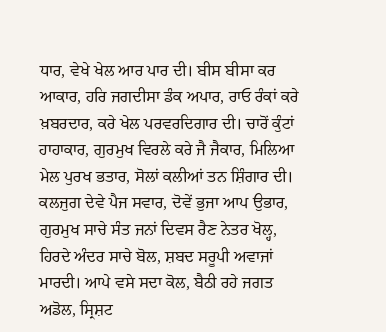ਧਾਰ, ਵੇਖੇ ਖੇਲ ਆਰ ਪਾਰ ਦੀ। ਬੀਸ ਬੀਸਾ ਕਰ ਆਕਾਰ, ਹਰਿ ਜਗਦੀਸਾ ਡੰਕ ਅਪਾਰ, ਰਾਓ ਰੰਕਾਂ ਕਰੇ ਖ਼ਬਰਦਾਰ, ਕਰੇ ਖੇਲ ਪਰਵਰਦਿਗਾਰ ਦੀ। ਚਾਰੋਂ ਕੁੰਟਾਂ ਹਾਹਾਕਾਰ, ਗੁਰਮੁਖ ਵਿਰਲੇ ਕਰੇ ਜੈ ਜੈਕਾਰ, ਮਿਲਿਆ ਮੇਲ ਪੁਰਖ ਭਤਾਰ, ਸੋਲਾਂ ਕਲੀਆਂ ਤਨ ਸ਼ਿੰਗਾਰ ਦੀ। ਕਲਜੁਗ ਦੇਵੇ ਪੈਜ ਸਵਾਰ, ਦੋਵੇਂ ਭੁਜਾ ਆਪ ਉਭਾਰ, ਗੁਰਮੁਖ ਸਾਚੇ ਸੰਤ ਜਨਾਂ ਦਿਵਸ ਰੈਣ ਨੇਤਰ ਖੋਲ੍ਹ, ਹਿਰਦੇ ਅੰਦਰ ਸਾਚੇ ਬੋਲ, ਸ਼ਬਦ ਸਰੂਪੀ ਅਵਾਜਾਂ ਮਾਰਦੀ। ਆਪੇ ਵਸੇ ਸਦਾ ਕੋਲ, ਬੈਠੀ ਰਹੇ ਜਗਤ ਅਡੋਲ, ਸ੍ਰਿਸ਼ਟ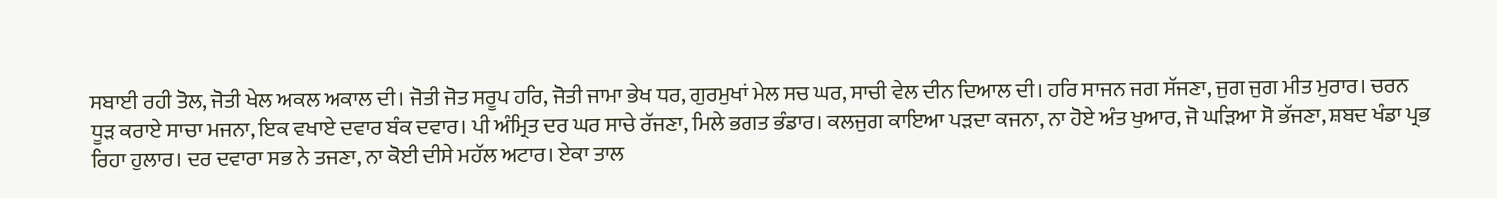ਸਬਾਈ ਰਹੀ ਤੋਲ, ਜੋਤੀ ਖੇਲ ਅਕਲ ਅਕਾਲ ਦੀ। ਜੋਤੀ ਜੋਤ ਸਰੂਪ ਹਰਿ, ਜੋਤੀ ਜਾਮਾ ਭੇਖ ਧਰ, ਗੁਰਮੁਖਾਂ ਮੇਲ ਸਚ ਘਰ, ਸਾਚੀ ਵੇਲ ਦੀਨ ਦਿਆਲ ਦੀ। ਹਰਿ ਸਾਜਨ ਜਗ ਸੱਜਣਾ, ਜੁਗ ਜੁਗ ਮੀਤ ਮੁਰਾਰ। ਚਰਨ ਧੂੜ ਕਰਾਏ ਸਾਚਾ ਮਜਨਾ, ਇਕ ਵਖਾਏ ਦਵਾਰ ਬੰਕ ਦਵਾਰ। ਪੀ ਅੰਮ੍ਰਿਤ ਦਰ ਘਰ ਸਾਚੇ ਰੱਜਣਾ, ਮਿਲੇ ਭਗਤ ਭੰਡਾਰ। ਕਲਜੁਗ ਕਾਇਆ ਪੜਦਾ ਕਜਨਾ, ਨਾ ਹੋਏ ਅੰਤ ਖੁਆਰ, ਜੋ ਘੜਿਆ ਸੋ ਭੱਜਣਾ, ਸ਼ਬਦ ਖੰਡਾ ਪ੍ਰਭ ਰਿਹਾ ਹੁਲਾਰ। ਦਰ ਦਵਾਰਾ ਸਭ ਨੇ ਤਜਣਾ, ਨਾ ਕੋਈ ਦੀਸੇ ਮਹੱਲ ਅਟਾਰ। ਏਕਾ ਤਾਲ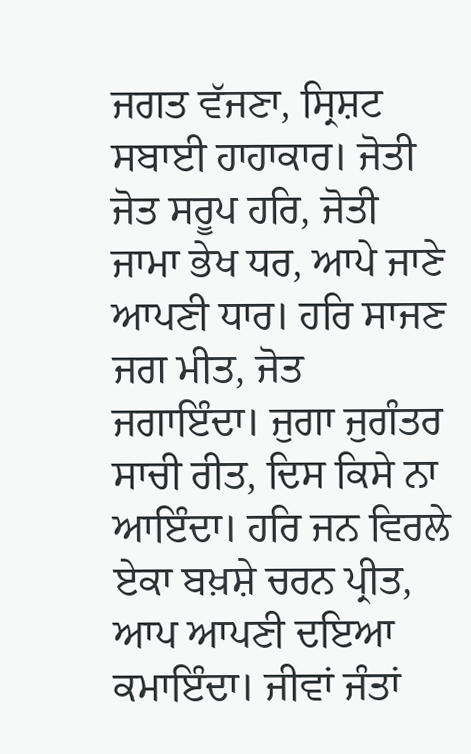ਜਗਤ ਵੱਜਣਾ, ਸ੍ਰਿਸ਼ਟ ਸਬਾਈ ਹਾਹਾਕਾਰ। ਜੋਤੀ ਜੋਤ ਸਰੂਪ ਹਰਿ, ਜੋਤੀ ਜਾਮਾ ਭੇਖ ਧਰ, ਆਪੇ ਜਾਣੇ ਆਪਣੀ ਧਾਰ। ਹਰਿ ਸਾਜਣ ਜਗ ਮੀਤ, ਜੋਤ ਜਗਾਇੰਦਾ। ਜੁਗਾ ਜੁਗੰਤਰ ਸਾਚੀ ਰੀਤ, ਦਿਸ ਕਿਸੇ ਨਾ ਆਇੰਦਾ। ਹਰਿ ਜਨ ਵਿਰਲੇ ਏਕਾ ਬਖ਼ਸ਼ੇ ਚਰਨ ਪ੍ਰੀਤ, ਆਪ ਆਪਣੀ ਦਇਆ ਕਮਾਇੰਦਾ। ਜੀਵਾਂ ਜੰਤਾਂ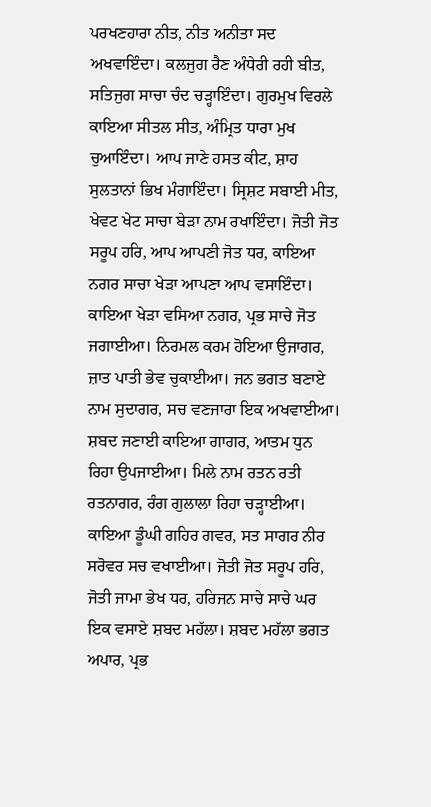ਪਰਖਣਹਾਰਾ ਨੀਤ, ਨੀਤ ਅਨੀਤਾ ਸਦ ਅਖਵਾਇੰਦਾ। ਕਲਜੁਗ ਰੈਣ ਅੰਧੇਰੀ ਰਹੀ ਬੀਤ, ਸਤਿਜੁਗ ਸਾਚਾ ਚੰਦ ਚੜ੍ਹਾਇੰਦਾ। ਗੁਰਮੁਖ ਵਿਰਲੇ ਕਾਇਆ ਸੀਤਲ ਸੀਤ, ਅੰਮ੍ਰਿਤ ਧਾਰਾ ਮੁਖ ਚੁਆਇੰਦਾ। ਆਪ ਜਾਣੇ ਹਸਤ ਕੀਟ, ਸ਼ਾਹ ਸੁਲਤਾਨਾਂ ਭਿਖ ਮੰਗਾਇੰਦਾ। ਸ੍ਰਿਸ਼ਟ ਸਬਾਈ ਮੀਤ, ਖੇਵਟ ਖੇਟ ਸਾਚਾ ਬੇੜਾ ਨਾਮ ਰਖਾਇੰਦਾ। ਜੋਤੀ ਜੋਤ ਸਰੂਪ ਹਰਿ, ਆਪ ਆਪਣੀ ਜੋਤ ਧਰ, ਕਾਇਆ ਨਗਰ ਸਾਚਾ ਖੇੜਾ ਆਪਣਾ ਆਪ ਵਸਾਇੰਦਾ। ਕਾਇਆ ਖੇੜਾ ਵਸਿਆ ਨਗਰ, ਪ੍ਰਭ ਸਾਚੇ ਜੋਤ ਜਗਾਈਆ। ਨਿਰਮਲ ਕਰਮ ਹੋਇਆ ਉਜਾਗਰ, ਜ਼ਾਤ ਪਾਤੀ ਭੇਵ ਚੁਕਾਈਆ। ਜਨ ਭਗਤ ਬਣਾਏ ਨਾਮ ਸੁਦਾਗਰ, ਸਚ ਵਣਜਾਰਾ ਇਕ ਅਖਵਾਈਆ। ਸ਼ਬਦ ਜਣਾਈ ਕਾਇਆ ਗਾਗਰ, ਆਤਮ ਧੁਨ ਰਿਹਾ ਉਪਜਾਈਆ। ਮਿਲੇ ਨਾਮ ਰਤਨ ਰਤੀ ਰਤਨਾਗਰ, ਰੰਗ ਗੁਲਾਲਾ ਰਿਹਾ ਚੜ੍ਹਾਈਆ। ਕਾਇਆ ਡੂੰਘੀ ਗਹਿਰ ਗਵਰ, ਸਤ ਸਾਗਰ ਨੀਰ ਸਰੋਵਰ ਸਚ ਵਖਾਈਆ। ਜੋਤੀ ਜੋਤ ਸਰੂਪ ਹਰਿ, ਜੋਤੀ ਜਾਮਾ ਭੇਖ ਧਰ, ਹਰਿਜਨ ਸਾਚੇ ਸਾਚੇ ਘਰ ਇਕ ਵਸਾਏ ਸ਼ਬਦ ਮਹੱਲਾ। ਸ਼ਬਦ ਮਹੱਲਾ ਭਗਤ ਅਪਾਰ, ਪ੍ਰਭ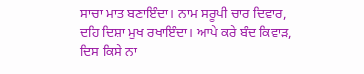ਸਾਚਾ ਮਾਤ ਬਣਾਇੰਦਾ। ਨਾਮ ਸਰੂਪੀ ਚਾਰ ਦਿਵਾਰ, ਦਹਿ ਦਿਸ਼ਾ ਮੁਖ ਰਖਾਇੰਦਾ। ਆਪੇ ਕਰੇ ਬੰਦ ਕਿਵਾੜ, ਦਿਸ ਕਿਸੇ ਨਾ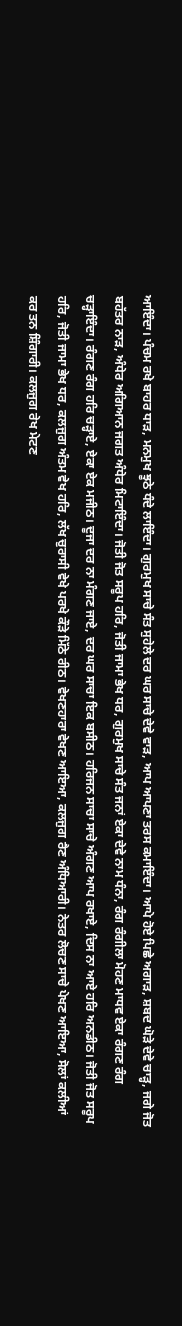ਆਇੰਦਾ। ਪੰਚਮ ਰਖੇ ਬਾਹਰ ਧਾੜ, ਮਨਮੁਖ ਝੂਠੇ ਧੰਦੇ ਲਾਇੰਦਾ। ਗੁਰਮੁਖ ਸਾਚੇ ਸੰਤ ਸੁਹੇਲੇ ਦਰ ਘਰ ਸਾਚੇ ਦੇਵੇ ਵਾੜ, ਆਪ ਆਪਣਾ ਤਰਸ ਕਮਾਇੰਦਾ। ਆਪੇ ਹੋਏ ਪਿਛੇ ਅਗਾੜ, ਸ਼ਬਦ ਘੋੜੇ ਦੇਵੇ ਚਾੜ੍ਹ, ਜਗੇ ਜੋਤ ਬਹੱਤਰ ਨਾੜ, ਅੰਧੇਰ ਅਗਿਆਨ ਜਗਤ ਅੰਧੇਰ ਮਿਟਾਇੰਦਾ। ਜੋਤੀ ਜੋਤ ਸਰੂਪ ਹਰਿ, ਜੋਤੀ ਜਾਮਾ ਭੇਖ ਧਰ, ਗੁਰਮੁਖ ਸਾਚੇ ਸੰਤ ਜਨਾਂ ਏਕਾ ਦੇਵੇ ਨਾਮ ਧੰਨਾ, ਰੰਗ ਰੰਗੀਲਾ ਮੋਹਣ ਮਾਧਵ ਏਕਾ ਰੰਗਣ ਰੰਗ ਚੜ੍ਹਾਇੰਦਾ। ਰੰਗਣ ਰੰਗ ਹਰਿ ਚੜ੍ਹਾਏ, ਏਕਾ ਏਕ ਮਜੀਠ। ਦੂਜਾ ਦਰ ਨਾ ਮੰਗਣ ਜਾਏ, ਦਰ ਘਰ ਸਾਚਾ ਇਕ ਬਸੀਠ। ਹਰਿਜਨ ਸਾਚਾ ਸਾਚੇ ਅੰਗਣ ਆਪ ਰਖਾਏ, ਦਿਸ ਨਾ ਆਏ ਹਰਿ ਅਨਡੀਠ। ਜੋਤੀ ਜੋਤ ਸਰੂਪ ਹਰਿ, ਜੋਤੀ ਜਾਮਾ ਭੇਖ ਧਰ, ਕਲਜੁਗ ਅੰਤਮ ਵੇਖ ਹਰਿ, ਲੱਖ ਚੁਰਾਸੀ ਵੇਖੇ ਪਰਖੇ ਕੌੜੇ ਮਿੱਠੇ ਰੀਠ। ਵੇਖਣਹਾਰਾ ਵੇਖਣ ਆਇਆ, ਕਲਜੁਗ ਰੈਣ ਅੰਧਿਆਰੀ। ਨੇਤਰ ਲੋਚਣ ਸਾਚੇ ਪੇਖਣ ਆਇਆ, ਸੋਲਾਂ ਕਲੀਆਂ ਕਰ ਤਨ ਸ਼ਿੰਗਾਰੀ। ਕਲਜੁਗ ਰੇਖ ਮੇਟਣ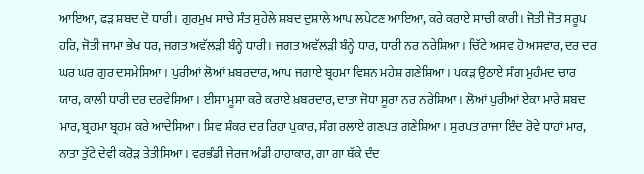ਆਇਆ, ਫੜ ਸ਼ਬਦ ਦੋ ਧਾਰੀ। ਗੁਰਮੁਖ ਸਾਚੇ ਸੰਤ ਸੁਹੇਲੇ ਸ਼ਬਦ ਦੁਸ਼ਾਲੇ ਆਪ ਲਪੇਟਣ ਆਇਆ, ਕਰੇ ਕਰਾਏ ਸਾਚੀ ਕਾਰੀ। ਜੋਤੀ ਜੋਤ ਸਰੂਪ ਹਰਿ, ਜੋਤੀ ਜਾਮਾ ਭੇਖ ਧਰ, ਜਗਤ ਅਵੱਲੜੀ ਬੰਨ੍ਹੇ ਧਾਰੀ। ਜਗਤ ਅਵੱਲੜੀ ਬੰਨ੍ਹੇ ਧਾਰ, ਧਾਰੀ ਨਰ ਨਰੇਸ਼ਿਆ। ਚਿੱਟੇ ਅਸਵ ਹੋ ਅਸਵਾਰ, ਦਰ ਦਰ ਘਰ ਘਰ ਗੁਰ ਦਸਮੇਸਿਆ। ਪੁਰੀਆਂ ਲੋਆਂ ਖ਼ਬਰਦਾਰ, ਆਪ ਜਗਾਏ ਬ੍ਰਹਮਾ ਵਿਸ਼ਨ ਮਹੇਸ਼ ਗਣੇਸ਼ਿਆ। ਪਕੜ ਉਠਾਏ ਸੰਗ ਮੁਹੰਮਦ ਚਾਰ ਯਾਰ, ਕਾਲੀ ਧਾਰੀ ਦਰ ਦਰਵੇਸਿਆ। ਈਸਾ ਮੂਸਾ ਕਰੇ ਕਰਾਏ ਖ਼ਬਰਦਾਰ, ਦਾਤਾ ਜੋਧਾ ਸੂਰਾ ਨਰ ਨਰੇਸ਼ਿਆ। ਲੋਆਂ ਪੁਰੀਆਂ ਏਕਾ ਮਾਰੇ ਸ਼ਬਦ ਮਾਰ, ਬ੍ਰਹਮਾ ਬ੍ਰਹਮ ਕਰੇ ਆਦੇਸਿਆ। ਸ਼ਿਵ ਸ਼ੰਕਰ ਦਰ ਰਿਹਾ ਪੁਕਾਰ, ਸੰਗ ਰਲਾਏ ਗਣਪਤ ਗਣੇਸ਼ਿਆ। ਸੁਰਪਤ ਰਾਜਾ ਇੰਦ ਰੋਵੇ ਧਾਹਾਂ ਮਾਰ, ਨਾਤਾ ਤੁੱਟੇ ਦੇਵੀ ਕਰੋੜ ਤੇਤੀਸਿਆ। ਵਰਭੰਡੀ ਜੇਰਜ ਅੰਡੀ ਹਾਹਾਕਾਰ, ਗਾ ਗਾ ਥੱਕੇ ਦੰਦ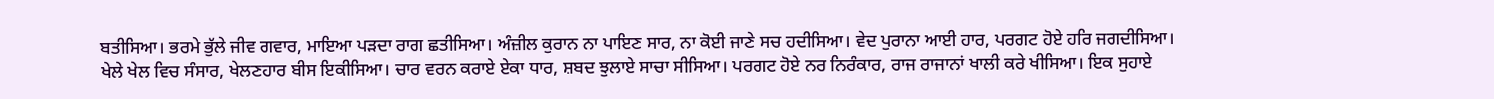ਬਤੀਸਿਆ। ਭਰਮੇ ਭੁੱਲੇ ਜੀਵ ਗਵਾਰ, ਮਾਇਆ ਪੜਦਾ ਰਾਗ ਛਤੀਸਿਆ। ਅੰਜ਼ੀਲ ਕੁਰਾਨ ਨਾ ਪਾਇਣ ਸਾਰ, ਨਾ ਕੋਈ ਜਾਣੇ ਸਚ ਹਦੀਸਿਆ। ਵੇਦ ਪੁਰਾਨਾ ਆਈ ਹਾਰ, ਪਰਗਟ ਹੋਏ ਹਰਿ ਜਗਦੀਸਿਆ। ਖੇਲੇ ਖੇਲ ਵਿਚ ਸੰਸਾਰ, ਖੇਲਣਹਾਰ ਬੀਸ ਇਕੀਸਿਆ। ਚਾਰ ਵਰਨ ਕਰਾਏ ਏਕਾ ਧਾਰ, ਸ਼ਬਦ ਝੁਲਾਏ ਸਾਚਾ ਸੀਸਿਆ। ਪਰਗਟ ਹੋਏ ਨਰ ਨਿਰੰਕਾਰ, ਰਾਜ ਰਾਜਾਨਾਂ ਖਾਲੀ ਕਰੇ ਖੀਸਿਆ। ਇਕ ਸੁਹਾਏ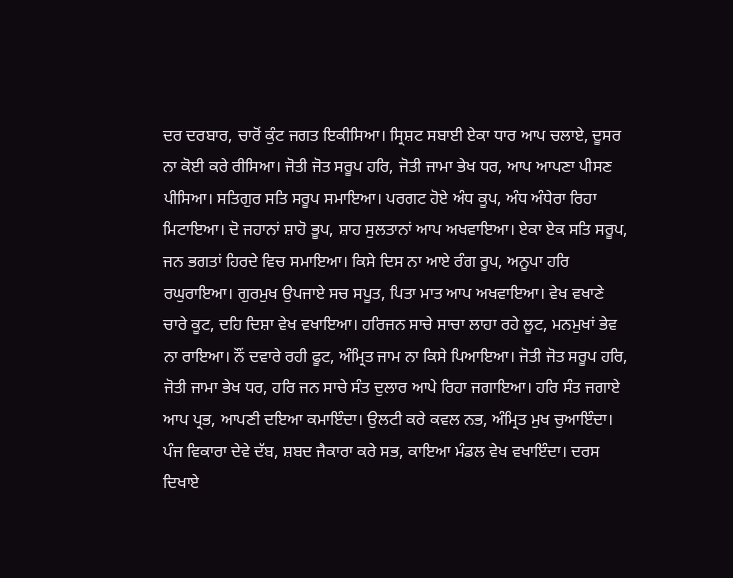ਦਰ ਦਰਬਾਰ, ਚਾਰੋਂ ਕੁੰਟ ਜਗਤ ਇਕੀਸਿਆ। ਸ੍ਰਿਸ਼ਟ ਸਬਾਈ ਏਕਾ ਧਾਰ ਆਪ ਚਲਾਏ, ਦੂਸਰ ਨਾ ਕੋਈ ਕਰੇ ਰੀਸਿਆ। ਜੋਤੀ ਜੋਤ ਸਰੂਪ ਹਰਿ, ਜੋਤੀ ਜਾਮਾ ਭੇਖ ਧਰ, ਆਪ ਆਪਣਾ ਪੀਸਣ ਪੀਸਿਆ। ਸਤਿਗੁਰ ਸਤਿ ਸਰੂਪ ਸਮਾਇਆ। ਪਰਗਟ ਹੋਏ ਅੰਧ ਕੂਪ, ਅੰਧ ਅੰਧੇਰਾ ਰਿਹਾ ਮਿਟਾਇਆ। ਦੋ ਜਹਾਨਾਂ ਸ਼ਾਹੋ ਭੂਪ, ਸ਼ਾਹ ਸੁਲਤਾਨਾਂ ਆਪ ਅਖਵਾਇਆ। ਏਕਾ ਏਕ ਸਤਿ ਸਰੂਪ, ਜਨ ਭਗਤਾਂ ਹਿਰਦੇ ਵਿਚ ਸਮਾਇਆ। ਕਿਸੇ ਦਿਸ ਨਾ ਆਏ ਰੰਗ ਰੂਪ, ਅਨੂਪਾ ਹਰਿ ਰਘੁਰਾਇਆ। ਗੁਰਮੁਖ ਉਪਜਾਏ ਸਚ ਸਪੂਤ, ਪਿਤਾ ਮਾਤ ਆਪ ਅਖਵਾਇਆ। ਵੇਖ ਵਖਾਣੇ ਚਾਰੇ ਕੂਟ, ਦਹਿ ਦਿਸ਼ਾ ਵੇਖ ਵਖਾਇਆ। ਹਰਿਜਨ ਸਾਚੇ ਸਾਚਾ ਲਾਹਾ ਰਹੇ ਲੂਟ, ਮਨਮੁਖਾਂ ਭੇਵ ਨਾ ਰਾਇਆ। ਨੌਂ ਦਵਾਰੇ ਰਹੀ ਫੂਟ, ਅੰਮ੍ਰਿਤ ਜਾਮ ਨਾ ਕਿਸੇ ਪਿਆਇਆ। ਜੋਤੀ ਜੋਤ ਸਰੂਪ ਹਰਿ, ਜੋਤੀ ਜਾਮਾ ਭੇਖ ਧਰ, ਹਰਿ ਜਨ ਸਾਚੇ ਸੰਤ ਦੁਲਾਰ ਆਪੇ ਰਿਹਾ ਜਗਾਇਆ। ਹਰਿ ਸੰਤ ਜਗਾਏ ਆਪ ਪ੍ਰਭ, ਆਪਣੀ ਦਇਆ ਕਮਾਇੰਦਾ। ਉਲਟੀ ਕਰੇ ਕਵਲ ਨਭ, ਅੰਮ੍ਰਿਤ ਮੁਖ ਚੁਆਇੰਦਾ। ਪੰਜ ਵਿਕਾਰਾ ਦੇਵੇ ਦੱਬ, ਸ਼ਬਦ ਜੈਕਾਰਾ ਕਰੇ ਸਭ, ਕਾਇਆ ਮੰਡਲ ਵੇਖ ਵਖਾਇੰਦਾ। ਦਰਸ ਦਿਖਾਏ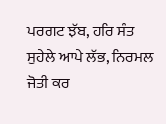ਪਰਗਟ ਝੱਬ, ਹਰਿ ਸੰਤ ਸੁਹੇਲੇ ਆਪੇ ਲੱਭ, ਨਿਰਮਲ ਜੋਤੀ ਕਰ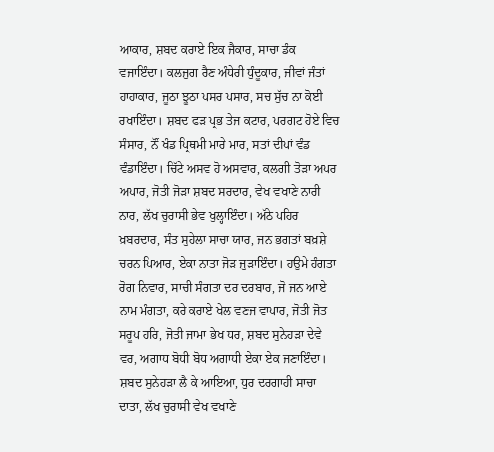ਆਕਾਰ, ਸ਼ਬਦ ਕਰਾਏ ਇਕ ਜੈਕਾਰ, ਸਾਚਾ ਡੰਕ ਵਜਾਇੰਦਾ। ਕਲਜੁਗ ਰੈਣ ਅੰਧੇਰੀ ਧੁੰਦੂਕਾਰ, ਜੀਵਾਂ ਜੰਤਾਂ ਹਾਹਾਕਾਰ, ਜੂਠਾ ਝੂਠਾ ਪਸਰ ਪਸਾਰ, ਸਚ ਸੁੱਚ ਨਾ ਕੋਈ ਰਖਾਇੰਦਾ। ਸ਼ਬਦ ਫੜ ਪ੍ਰਭ ਤੇਜ ਕਟਾਰ, ਪਰਗਟ ਹੋਏ ਵਿਚ ਸੰਸਾਰ, ਨੌਂ ਖੰਡ ਪ੍ਰਿਥਮੀ ਮਾਰੇ ਮਾਰ, ਸਤਾਂ ਦੀਪਾਂ ਵੰਡ ਵੰਡਾਇੰਦਾ। ਚਿੱਟੇ ਅਸਵ ਹੋ ਅਸਵਾਰ, ਕਲਗੀ ਤੋੜਾ ਅਪਰ ਅਪਾਰ, ਜੋਤੀ ਜੋੜਾ ਸ਼ਬਦ ਸਰਦਾਰ, ਵੇਖ ਵਖਾਣੇ ਨਾਰੀ ਨਾਰ, ਲੱਖ ਚੁਰਾਸੀ ਭੇਵ ਖੁਲ੍ਹਾਇੰਦਾ। ਅੱਠੇ ਪਹਿਰ ਖ਼ਬਰਦਾਰ, ਸੰਤ ਸੁਹੇਲਾ ਸਾਚਾ ਯਾਰ, ਜਨ ਭਗਤਾਂ ਬਖ਼ਸ਼ੇ ਚਰਨ ਪਿਆਰ, ਏਕਾ ਨਾਤਾ ਜੋੜ ਜੁੜਾਇੰਦਾ। ਹਉਮੇ ਹੰਗਤਾ ਰੋਗ ਨਿਵਾਰ, ਸਾਚੀ ਸੰਗਤਾ ਦਰ ਦਰਬਾਰ, ਜੋ ਜਨ ਆਏ ਨਾਮ ਮੰਗਤਾ, ਕਰੇ ਕਰਾਏ ਖੇਲ ਵਣਜ ਵਾਪਾਰ, ਜੋਤੀ ਜੋਤ ਸਰੂਪ ਹਰਿ, ਜੋਤੀ ਜਾਮਾ ਭੇਖ ਧਰ, ਸ਼ਬਦ ਸੁਨੇਹੜਾ ਦੇਵੇ ਵਰ, ਅਗਾਧ ਬੋਧੀ ਬੋਧ ਅਗਾਧੀ ਏਕਾ ਏਕ ਜਣਾਇੰਦਾ। ਸ਼ਬਦ ਸੁਨੇਹੜਾ ਲੈ ਕੇ ਆਇਆ, ਧੁਰ ਦਰਗਾਹੀ ਸਾਚਾ ਦਾਤਾ, ਲੱਖ ਚੁਰਾਸੀ ਵੇਖ ਵਖਾਣੇ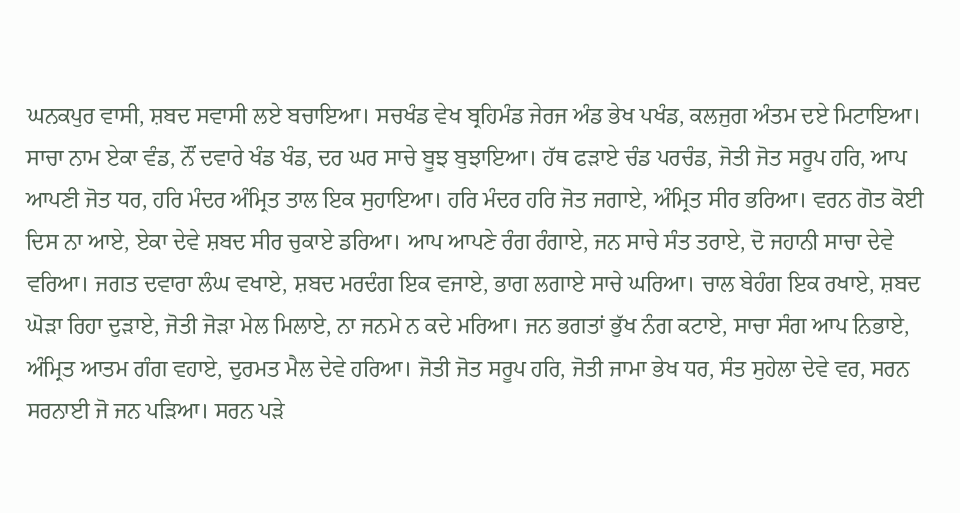ਘਨਕਪੁਰ ਵਾਸੀ, ਸ਼ਬਦ ਸਵਾਸੀ ਲਏ ਬਚਾਇਆ। ਸਚਖੰਡ ਵੇਖ ਬ੍ਰਹਿਮੰਡ ਜੇਰਜ ਅੰਡ ਭੇਖ ਪਖੰਡ, ਕਲਜੁਗ ਅੰਤਮ ਦਏ ਮਿਟਾਇਆ। ਸਾਚਾ ਨਾਮ ਏਕਾ ਵੰਡ, ਨੌਂ ਦਵਾਰੇ ਖੰਡ ਖੰਡ, ਦਰ ਘਰ ਸਾਚੇ ਬੂਝ ਬੁਝਾਇਆ। ਹੱਥ ਫੜਾਏ ਚੰਡ ਪਰਚੰਡ, ਜੋਤੀ ਜੋਤ ਸਰੂਪ ਹਰਿ, ਆਪ ਆਪਣੀ ਜੋਤ ਧਰ, ਹਰਿ ਮੰਦਰ ਅੰਮ੍ਰਿਤ ਤਾਲ ਇਕ ਸੁਹਾਇਆ। ਹਰਿ ਮੰਦਰ ਹਰਿ ਜੋਤ ਜਗਾਏ, ਅੰਮ੍ਰਿਤ ਸੀਰ ਭਰਿਆ। ਵਰਨ ਗੋਤ ਕੋਈ ਦਿਸ ਨਾ ਆਏ, ਏਕਾ ਦੇਵੇ ਸ਼ਬਦ ਸੀਰ ਚੁਕਾਏ ਡਰਿਆ। ਆਪ ਆਪਣੇ ਰੰਗ ਰੰਗਾਏ, ਜਨ ਸਾਚੇ ਸੰਤ ਤਰਾਏ, ਦੋ ਜਹਾਨੀ ਸਾਚਾ ਦੇਵੇ ਵਰਿਆ। ਜਗਤ ਦਵਾਰਾ ਲੰਘ ਵਖਾਏ, ਸ਼ਬਦ ਮਰਦੰਗ ਇਕ ਵਜਾਏ, ਭਾਗ ਲਗਾਏ ਸਾਚੇ ਘਰਿਆ। ਚਾਲ ਬੇਹੰਗ ਇਕ ਰਖਾਏ, ਸ਼ਬਦ ਘੋੜਾ ਰਿਹਾ ਦੁੜਾਏ, ਜੋਤੀ ਜੋੜਾ ਮੇਲ ਮਿਲਾਏ, ਨਾ ਜਨਮੇ ਨ ਕਦੇ ਮਰਿਆ। ਜਨ ਭਗਤਾਂ ਭੁੱਖ ਨੰਗ ਕਟਾਏ, ਸਾਚਾ ਸੰਗ ਆਪ ਨਿਭਾਏ, ਅੰਮ੍ਰਿਤ ਆਤਮ ਗੰਗ ਵਹਾਏ, ਦੁਰਮਤ ਮੈਲ ਦੇਵੇ ਹਰਿਆ। ਜੋਤੀ ਜੋਤ ਸਰੂਪ ਹਰਿ, ਜੋਤੀ ਜਾਮਾ ਭੇਖ ਧਰ, ਸੰਤ ਸੁਹੇਲਾ ਦੇਵੇ ਵਰ, ਸਰਨ ਸਰਨਾਈ ਜੋ ਜਨ ਪੜਿਆ। ਸਰਨ ਪੜੇ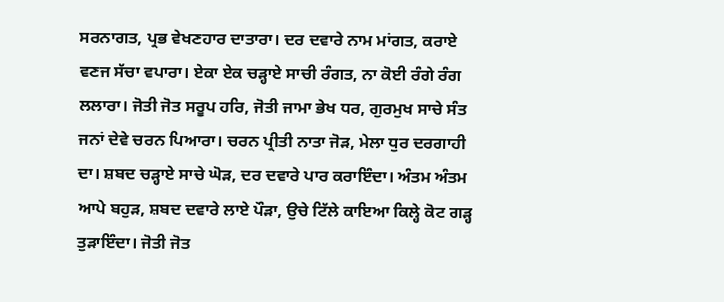ਸਰਨਾਗਤ, ਪ੍ਰਭ ਵੇਖਣਹਾਰ ਦਾਤਾਰਾ। ਦਰ ਦਵਾਰੇ ਨਾਮ ਮਾਂਗਤ, ਕਰਾਏ ਵਣਜ ਸੱਚਾ ਵਪਾਰਾ। ਏਕਾ ਏਕ ਚੜ੍ਹਾਏ ਸਾਚੀ ਰੰਗਤ, ਨਾ ਕੋਈ ਰੰਗੇ ਰੰਗ ਲਲਾਰਾ। ਜੋਤੀ ਜੋਤ ਸਰੂਪ ਹਰਿ, ਜੋਤੀ ਜਾਮਾ ਭੇਖ ਧਰ, ਗੁਰਮੁਖ ਸਾਚੇ ਸੰਤ ਜਨਾਂ ਦੇਵੇ ਚਰਨ ਪਿਆਰਾ। ਚਰਨ ਪ੍ਰੀਤੀ ਨਾਤਾ ਜੋੜ, ਮੇਲਾ ਧੁਰ ਦਰਗਾਹੀ ਦਾ। ਸ਼ਬਦ ਚੜ੍ਹਾਏ ਸਾਚੇ ਘੋੜ, ਦਰ ਦਵਾਰੇ ਪਾਰ ਕਰਾਇੰਦਾ। ਅੰਤਮ ਅੰਤਮ ਆਪੇ ਬਹੁੜ, ਸ਼ਬਦ ਦਵਾਰੇ ਲਾਏ ਪੌੜਾ, ਉਚੇ ਟਿੱਲੇ ਕਾਇਆ ਕਿਲ੍ਹੇ ਕੋਟ ਗੜ੍ਹ ਤੁੜਾਇੰਦਾ। ਜੋਤੀ ਜੋਤ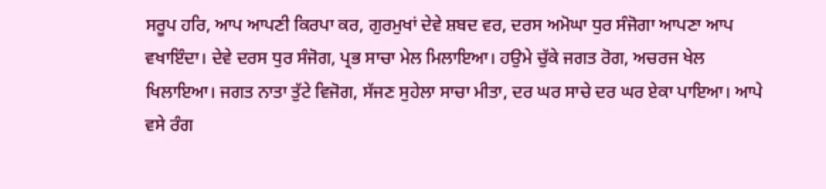ਸਰੂਪ ਹਰਿ, ਆਪ ਆਪਣੀ ਕਿਰਪਾ ਕਰ, ਗੁਰਮੁਖਾਂ ਦੇਵੇ ਸ਼ਬਦ ਵਰ, ਦਰਸ ਅਮੋਘਾ ਧੁਰ ਸੰਜੋਗਾ ਆਪਣਾ ਆਪ ਵਖਾਇੰਦਾ। ਦੇਵੇ ਦਰਸ ਧੁਰ ਸੰਜੋਗ, ਪ੍ਰਭ ਸਾਚਾ ਮੇਲ ਮਿਲਾਇਆ। ਹਉਮੇ ਚੁੱਕੇ ਜਗਤ ਰੋਗ, ਅਚਰਜ ਖੇਲ ਖਿਲਾਇਆ। ਜਗਤ ਨਾਤਾ ਤੁੱਟੇ ਵਿਜੋਗ, ਸੱਜਣ ਸੁਹੇਲਾ ਸਾਚਾ ਮੀਤਾ, ਦਰ ਘਰ ਸਾਚੇ ਦਰ ਘਰ ਏਕਾ ਪਾਇਆ। ਆਪੇ ਵਸੇ ਰੰਗ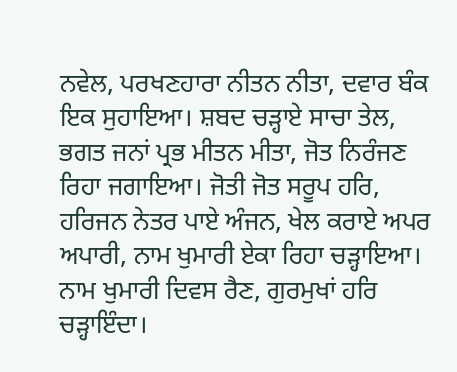ਨਵੇਲ, ਪਰਖਣਹਾਰਾ ਨੀਤਨ ਨੀਤਾ, ਦਵਾਰ ਬੰਕ ਇਕ ਸੁਹਾਇਆ। ਸ਼ਬਦ ਚੜ੍ਹਾਏ ਸਾਚਾ ਤੇਲ, ਭਗਤ ਜਨਾਂ ਪ੍ਰਭ ਮੀਤਨ ਮੀਤਾ, ਜੋਤ ਨਿਰੰਜਣ ਰਿਹਾ ਜਗਾਇਆ। ਜੋਤੀ ਜੋਤ ਸਰੂਪ ਹਰਿ, ਹਰਿਜਨ ਨੇਤਰ ਪਾਏ ਅੰਜਨ, ਖੇਲ ਕਰਾਏ ਅਪਰ ਅਪਾਰੀ, ਨਾਮ ਖੁਮਾਰੀ ਏਕਾ ਰਿਹਾ ਚੜ੍ਹਾਇਆ। ਨਾਮ ਖੁਮਾਰੀ ਦਿਵਸ ਰੈਣ, ਗੁਰਮੁਖਾਂ ਹਰਿ ਚੜ੍ਹਾਇੰਦਾ।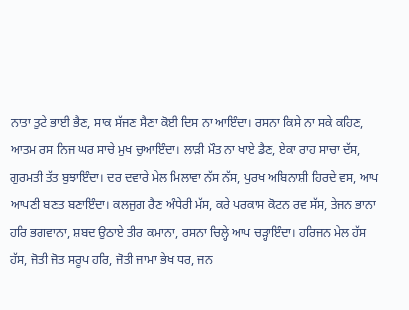ਨਾਤਾ ਤੁਟੇ ਭਾਈ ਭੈਣ, ਸਾਕ ਸੱਜਣ ਸੈਣਾ ਕੋਈ ਦਿਸ ਨਾ ਆਇੰਦਾ। ਰਸਨਾ ਕਿਸੇ ਨਾ ਸਕੇ ਕਹਿਣ, ਆਤਮ ਰਸ ਨਿਜ ਘਰ ਸਾਚੇ ਮੁਖ ਚੁਆਇੰਦਾ। ਲਾੜੀ ਮੌਤ ਨਾ ਖਾਏ ਡੈਣ, ਏਕਾ ਰਾਹ ਸਾਚਾ ਦੱਸ, ਗੁਰਮਤੀ ਤੱਤ ਬੁਝਾਇੰਦਾ। ਦਰ ਦਵਾਰੇ ਮੇਲ ਮਿਲਾਵਾ ਨੱਸ ਨੱਸ, ਪੁਰਖ ਅਬਿਨਾਸ਼ੀ ਹਿਰਦੇ ਵਸ, ਆਪ ਆਪਣੀ ਬਣਤ ਬਣਾਇੰਦਾ। ਕਲਜੁਗ ਰੈਣ ਅੰਧੇਰੀ ਮੱਸ, ਕਰੇ ਪਰਕਾਸ ਕੋਟਨ ਰਵ ਸੱਸ, ਤੇਜਨ ਭਾਨਾ ਹਰਿ ਭਗਵਾਨਾ, ਸ਼ਬਦ ਉਠਾਏ ਤੀਰ ਕਮਾਨਾ, ਰਸਨਾ ਚਿਲ੍ਹੇ ਆਪ ਚੜ੍ਹਾਇੰਦਾ। ਹਰਿਜਨ ਮੇਲ ਹੱਸ ਹੱਸ, ਜੋਤੀ ਜੋਤ ਸਰੂਪ ਹਰਿ, ਜੋਤੀ ਜਾਮਾ ਭੇਖ ਧਰ, ਜਨ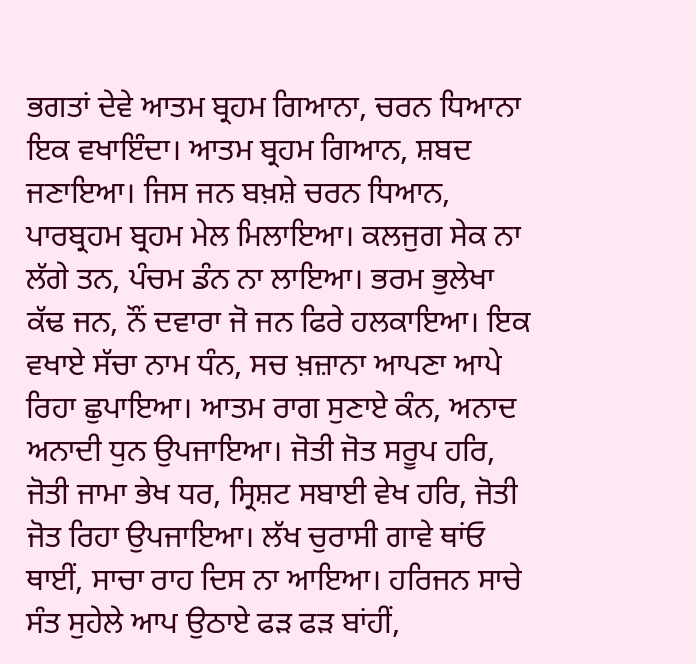ਭਗਤਾਂ ਦੇਵੇ ਆਤਮ ਬ੍ਰਹਮ ਗਿਆਨਾ, ਚਰਨ ਧਿਆਨਾ ਇਕ ਵਖਾਇੰਦਾ। ਆਤਮ ਬ੍ਰਹਮ ਗਿਆਨ, ਸ਼ਬਦ ਜਣਾਇਆ। ਜਿਸ ਜਨ ਬਖ਼ਸ਼ੇ ਚਰਨ ਧਿਆਨ, ਪਾਰਬ੍ਰਹਮ ਬ੍ਰਹਮ ਮੇਲ ਮਿਲਾਇਆ। ਕਲਜੁਗ ਸੇਕ ਨਾ ਲੱਗੇ ਤਨ, ਪੰਚਮ ਡੰਨ ਨਾ ਲਾਇਆ। ਭਰਮ ਭੁਲੇਖਾ ਕੱਢ ਜਨ, ਨੌਂ ਦਵਾਰਾ ਜੋ ਜਨ ਫਿਰੇ ਹਲਕਾਇਆ। ਇਕ ਵਖਾਏ ਸੱਚਾ ਨਾਮ ਧੰਨ, ਸਚ ਖ਼ਜ਼ਾਨਾ ਆਪਣਾ ਆਪੇ ਰਿਹਾ ਛੁਪਾਇਆ। ਆਤਮ ਰਾਗ ਸੁਣਾਏ ਕੰਨ, ਅਨਾਦ ਅਨਾਦੀ ਧੁਨ ਉਪਜਾਇਆ। ਜੋਤੀ ਜੋਤ ਸਰੂਪ ਹਰਿ, ਜੋਤੀ ਜਾਮਾ ਭੇਖ ਧਰ, ਸ੍ਰਿਸ਼ਟ ਸਬਾਈ ਵੇਖ ਹਰਿ, ਜੋਤੀ ਜੋਤ ਰਿਹਾ ਉਪਜਾਇਆ। ਲੱਖ ਚੁਰਾਸੀ ਗਾਵੇ ਥਾਂਓ ਥਾਈਂ, ਸਾਚਾ ਰਾਹ ਦਿਸ ਨਾ ਆਇਆ। ਹਰਿਜਨ ਸਾਚੇ ਸੰਤ ਸੁਹੇਲੇ ਆਪ ਉਠਾਏ ਫੜ ਫੜ ਬਾਂਹੀਂ,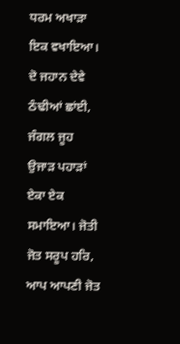ਧਰਮ ਅਖਾੜਾ ਇਕ ਵਖਾਇਆ। ਦੋ ਜਹਾਨ ਦੇਵੇ ਠੰਢੀਆਂ ਛਾਂਈ, ਜੰਗਲ ਜੂਹ ਉਜਾੜ ਪਹਾੜਾਂ ਏਕਾ ਏਕ ਸਮਾਇਆ। ਜੋਤੀ ਜੋਤ ਸਰੂਪ ਹਰਿ, ਆਪ ਆਪਣੀ ਜੋਤ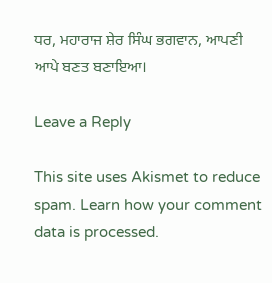ਧਰ, ਮਹਾਰਾਜ ਸ਼ੇਰ ਸਿੰਘ ਭਗਵਾਨ, ਆਪਣੀ ਆਪੇ ਬਣਤ ਬਣਾਇਆ।

Leave a Reply

This site uses Akismet to reduce spam. Learn how your comment data is processed.